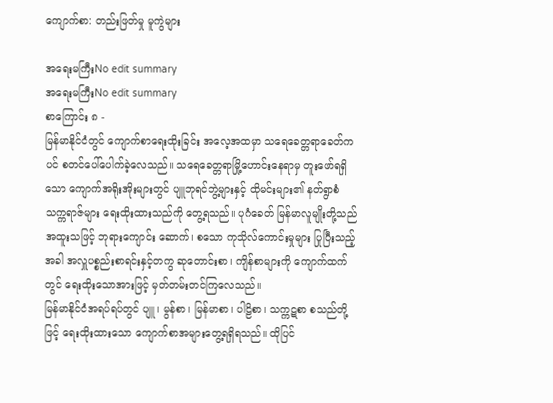ကျောက်စာ: တည်းဖြတ်မှု မူကွဲများ

အရေးမကြီးNo edit summary
အရေးမကြီးNo edit summary
စာကြောင်း ၈ -
မြန်မာနိုင်ငံတွင် ကျောက်စာရေးထိုးခြင်း အလေ့အထမှာ သရေခေတ္တရာခေတ်ကပင် စတင်ပေါ်ပေါက်ခဲ့လေသည်။ သရေခေတ္တရာမြို့ဟောင်းနေရာမှ တူးဖော်ရရှိသော ကျောက်အရိုးအိုးများတွင် ပျူဘုရင်ဘွဲ့များနှင့် ထိုမင်းများ၏ နတ်ရွာစံ သက္ကရာဇ်များ ရေးထိုးထားသည်ကို တွေ့ရသည်။ ပုဂံခေတ် မြန်မာလူမျိုးတို့သည် အထူးသဖြင့် ဘုရားကျောင်း ဆောက်၊ စသော ကုသိုလ်ကောင်းမှုများ ပြုပြီးသည့်အခါ အလှူပစ္စည်းစာရင်းနှင့်တကွ ဆုတောင်းစာ၊ ကျိန်စာများကို ကျောက်ထက်တွင် ရေးထိုးသောအားဖြင့် မှတ်တမ်းတင်ကြလေသည်။
မြန်မာနိုင်ငံအရပ်ရပ်တွင် ပျူ၊ မွန်စာ၊ မြန်မာစာ၊ ပါဠိစာ၊ သက္ကဋစာ စသည်တို့ဖြင့် ရေးထိုးထားသော ကျောက်စာအများတွေ့ရရှိရသည်။ ထိုပြင်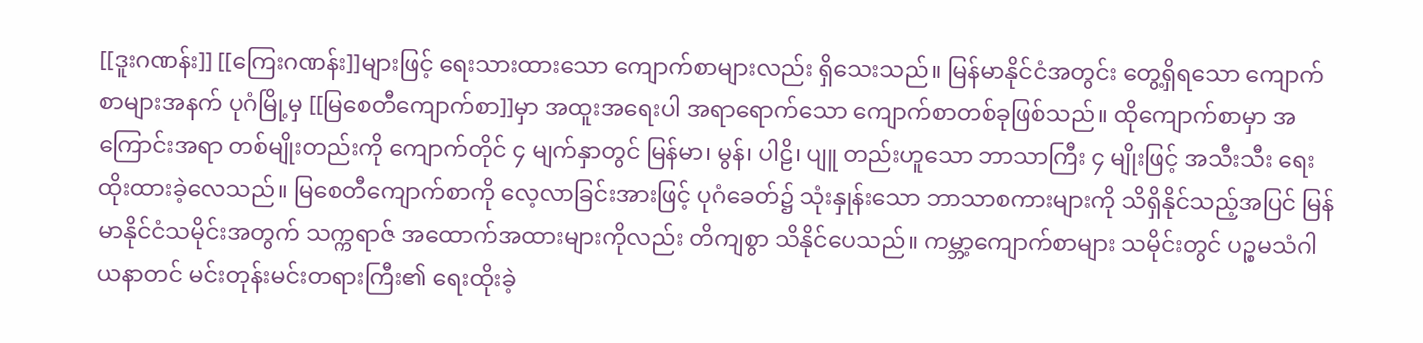[[ဒူးဂဏန်း]] [[ကြေးဂဏန်း]]များဖြင့် ရေးသားထားသော ကျောက်စာများလည်း ရှိသေးသည်။ မြန်မာနိုင်ငံအတွင်း တွေ့ရှိရသော ကျောက်စာများအနက် ပုဂံမြို့မှ [[မြစေတီကျောက်စာ]]မှာ အထူးအရေးပါ အရာရောက်သော ကျောက်စာတစ်ခုဖြစ်သည်။ ထိုကျောက်စာမှာ အကြောင်းအရာ တစ်မျိုးတည်းကို ကျောက်တိုင် ၄ မျက်နှာတွင် မြန်မာ၊ မွန်၊ ပါဠိ၊ ပျူ တည်းဟူသော ဘာသာကြီး ၄ မျိုးဖြင့် အသီးသီး ရေးထိုးထားခဲ့လေသည်။ မြစေတီကျောက်စာကို လေ့လာခြင်းအားဖြင့် ပုဂံခေတ်၌ သုံးနှုန်းသော ဘာသာစကားများကို သိရှိနိုင်သည့်အပြင် မြန်မာနိုင်ငံသမိုင်းအတွက် သက္ကရာဇ် အထောက်အထားများကိုလည်း တိကျစွာ သိနိုင်ပေသည်။ ကမ္ဘာ့ကျောက်စာများ သမိုင်းတွင် ပဉ္စမသံဂါယနာတင် မင်းတုန်းမင်းတရားကြီး၏ ရေးထိုးခဲ့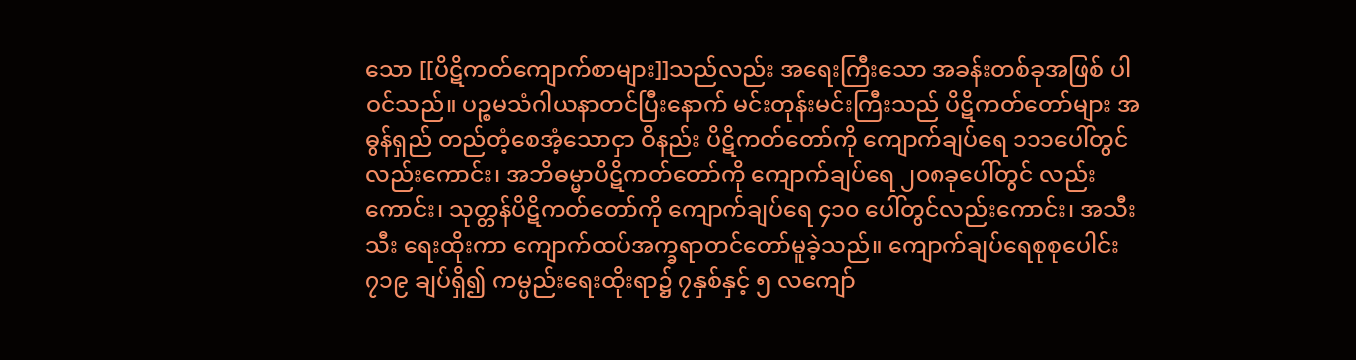သော [[ပိဋိကတ်ကျောက်စာများ]]သည်လည်း အရေးကြီးသော အခန်းတစ်ခုအဖြစ် ပါဝင်သည်။ ပဉ္စမသံဂါယနာတင်ပြီးနောက် မင်းတုန်းမင်းကြီးသည် ပိဋိကတ်တော်များ အဓွန်ရှည် တည်တံ့စေအံ့သောငှာ ဝိနည်း ပိဋိကတ်တော်ကို ကျောက်ချပ်ရေ ၁၁၁ပေါ်တွင်လည်းကောင်း၊ အဘိဓမ္မာပိဋိကတ်တော်ကို ကျောက်ချပ်ရေ ၂၀၈ခုပေါ်တွင် လည်းကောင်း၊ သုတ္တန်ပိဋိကတ်တော်ကို ကျောက်ချပ်ရေ ၄၁၀ ပေါ်တွင်လည်းကောင်း၊ အသီးသီး ရေးထိုးကာ ကျောက်ထပ်အက္ခရာတင်တော်မူခဲ့သည်။ ကျောက်ချပ်ရေစုစုပေါင်း ၇၁၉ ချပ်ရှိ၍ ကမ္ပည်းရေးထိုးရာ၌ ၇နှစ်နှင့် ၅ လကျော်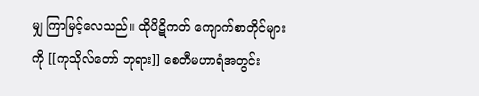မျှ ကြာမြင့်လေသည်။ ထိုပိဋိကတ် ကျောက်စာတိုင်များကို [[ကုသိုလ်တော် ဘုရား]] စေတီမဟာရံအတွင်း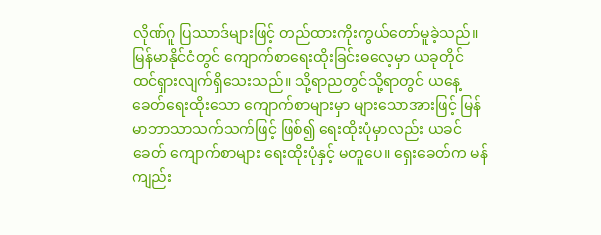လိုဏ်ဂူ ပြဿာဒ်များဖြင့် တည်ထားကိုးကွယ်တော်မူခဲ့သည်။
မြန်မာနိုင်ငံတွင် ကျောက်စာရေးထိုးခြင်းဓလေ့မှာ ယခုတိုင် ထင်ရှားလျက်ရှိသေးသည်။ သို့ရာညတွင်သို့ရာတွင် ယနေ့ခေတ်ရေးထိုးသော ကျောက်စာများမှာ များသောအားဖြင့် မြန်မာဘာသာသက်သက်ဖြင့် ဖြစ်၍ ရေးထိုးပုံမှာလည်း ယခင်ခေတ် ကျောက်စာများ ရေးထိုးပုံနှင့် မတူပေ။ ရှေးခေတ်က မန်ကျည်း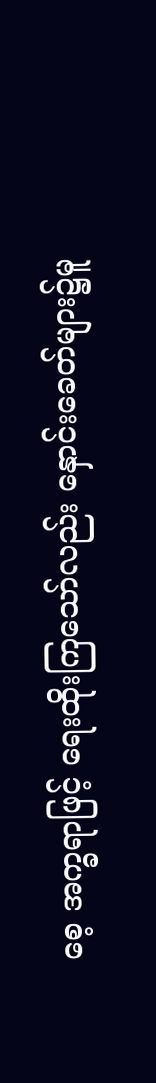စေ့ အက္ခရာဖြင့် ရေးထိုးကြသော်လည်း နှောင်းခေတ်များ၌မူ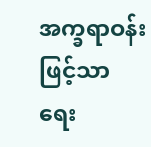အက္ခရာဝန်းဖြင့်သာ ရေး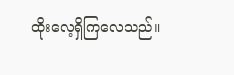ထိုးလေ့ရှိကြလေသည်။